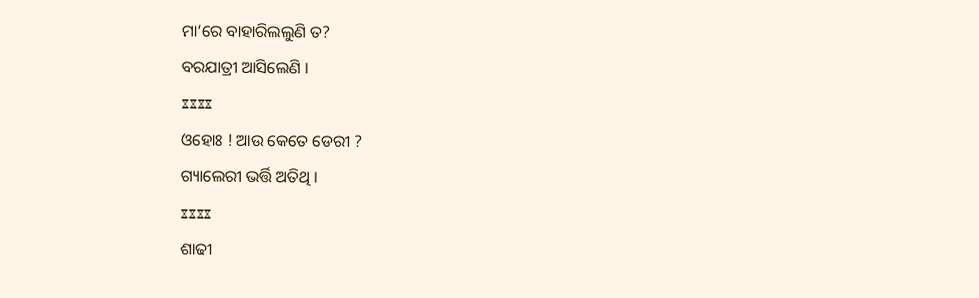ମା‘ରେ ବାହାରିଲଲୁଣି ତ?
ବରଯାତ୍ରୀ ଆସିଲେଣି ।
ೱೱೱೱ
ଓହୋଃ ! ଆଉ କେତେ ଡେରୀ ?
ଗ୍ୟାଲେରୀ ଭର୍ତ୍ତି ଅତିଥି ।
ೱೱೱೱ
ଶାଢୀ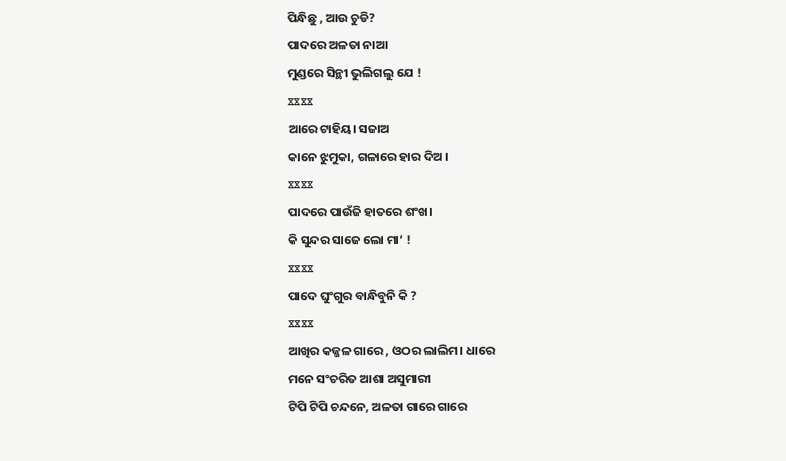ପିନ୍ଧିଛୁ , ଆଉ ଚୁଡି?
ପାଦରେ ଅଳତା ନାଆ
ମୁଣ୍ଡରେ ସିନ୍ଥୀ ଭୁଲିଗଲୁ ଯେ !
ೱೱೱೱ
ଆରେ ଟାହିୟ। ସଜାଅ
କାନେ ଝୁମୁକା, ଗଳାରେ ହାର ଦିଅ ।
ೱೱೱೱ
ପାଦରେ ପାଉଁଜି ହାତରେ ଶଂଖ।
କି ସୁନ୍ଦର ସାଜେ ଲୋ ମା‘ !
ೱೱೱೱ
ପାଦେ ଘୁଂଗୁର ବାନ୍ଧିବୁନି କି ?
ೱೱೱೱ
ଆଖିର କଜ୍ଜଳ ଗାରେ , ଓଠର ଲାଲିମ। ଧାରେ
ମନେ ସଂଚରିତ ଆଶା ଅସୁମାରୀ
ଟିପି ଟିପି ଚନ୍ଦନେ, ଅଳତା ଗାରେ ଗାରେ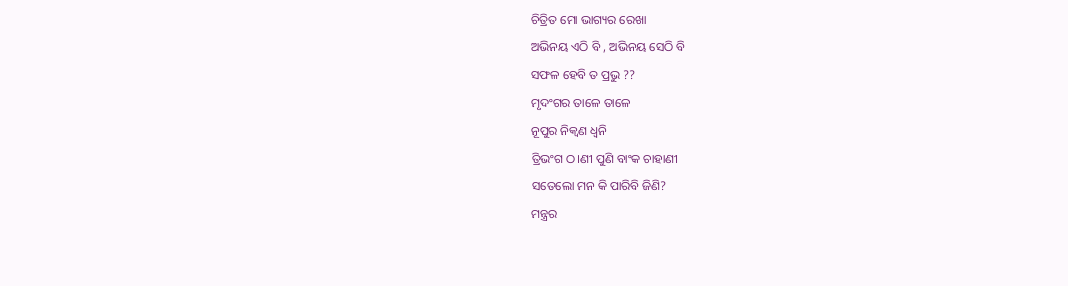ଚିତ୍ରିତ ମୋ ଭାଗ୍ୟର ରେଖା
ଅଭିନୟ ଏଠି ବି , ଅଭିନୟ ସେଠି ବି
ସଫଳ ହେବି ତ ପ୍ରଭୁ ??
ମୃଦଂଗର ତାଳେ ତାଳେ
ନୂପୁର ନିକ୍ବଣ ଧ୍ବନି
ତ୍ରିଭଂଗ ଠ।ଣୀ ପୁଣି ବାଂକ ଚାହାଣୀ
ସତେଲୋ ମନ କି ପାରିବି ଜିଣି?
ମନ୍ତ୍ରର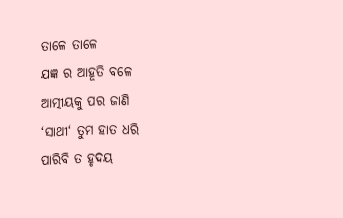ତାଳେ ତାଳେ
ଯଜ୍ଞ ର ଆହୂତି ବଳେ
ଆତ୍ମୀୟକୁ ପର ଜାଣି
‘ସାଥୀ‘ ତୁମ ହାତ ଧରି
ପାରିବି ତ ହୃଦୟ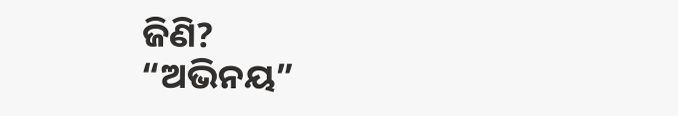ଜିଣି?
“ଅଭିନୟ”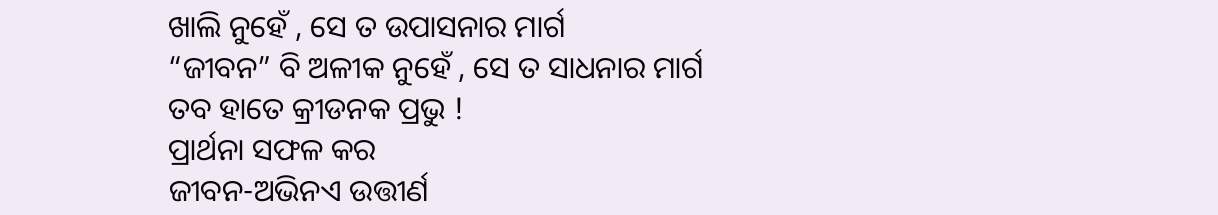ଖାଲି ନୁହେଁ , ସେ ତ ଉପାସନାର ମାର୍ଗ
“ଜୀବନ” ବି ଅଳୀକ ନୁହେଁ , ସେ ତ ସାଧନାର ମାର୍ଗ
ତବ ହାତେ କ୍ରୀଡନକ ପ୍ରଭୁ !
ପ୍ରାର୍ଥନା ସଫଳ କର
ଜୀବନ-ଅଭିନଏ ଉତ୍ତୀର୍ଣ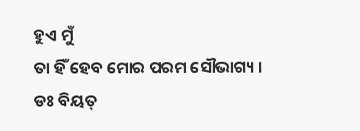ହୁଏ ମୁଁ
ତା ହିଁ ହେବ ମୋର ପରମ ସୌଭାଗ୍ୟ ।
ଡଃ ବିୟତ୍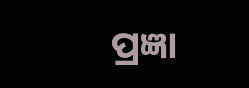ପ୍ରଜ୍ଞା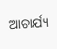ଆଚାର୍ଯ୍ୟ